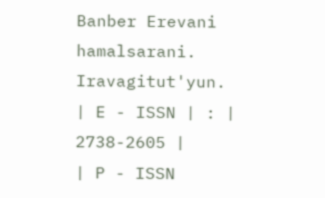Banber Erevani hamalsarani. Iravagitut'yun.
| E - ISSN | : | 2738-2605 |
| P - ISSN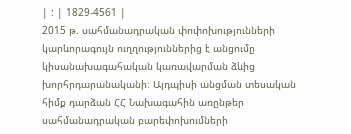| : | 1829-4561 |
2015 թ. սահմանադրական փոփոխությունների կարևորագույն ուղղություններից է անցումը կիսանախագահական կառավարման ձևից խորհրդարանականի։ Այդպիսի անցման տեսական հիմք դարձան ՀՀ Նախագահին առընթեր սահմանադրական բարեփոխումների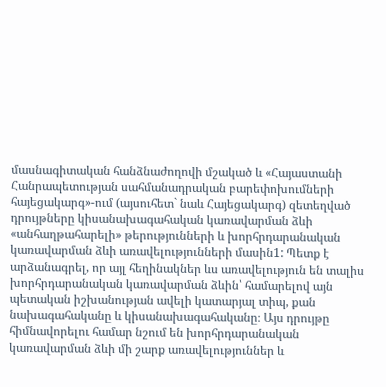մասնագիտական հանձնաժողովի մշակած և «Հայաստանի Հանրապետության սահմանադրական բարեփոխումների հայեցակարգ»-ում (այսուհետ` նաև Հայեցակարգ) զետեղված դրույթները կիսանախագահական կառավարման ձևի «անհաղթահարելի» թերությունների և խորհրդարանական կառավարման ձևի առավելությունների մասին1: Պետք է արձանագրել, որ այլ հեղինակներ ևս առավելություն են տալիս խորհրդարանական կառավարման ձևին՝ համարելով այն պետական իշխանության ավելի կատարյալ տիպ, քան նախագահականը և կիսանախագահականը։ Այս դրույթը հիմնավորելու համար նշում են խորհրդարանական կառավարման ձևի մի շարք առավելություններ և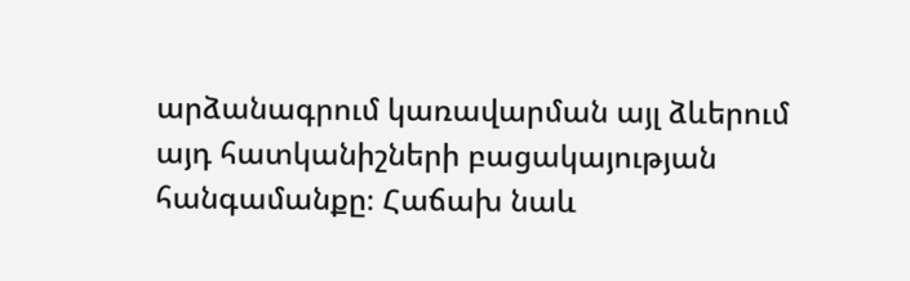արձանագրում կառավարման այլ ձևերում այդ հատկանիշների բացակայության հանգամանքը։ Հաճախ նաև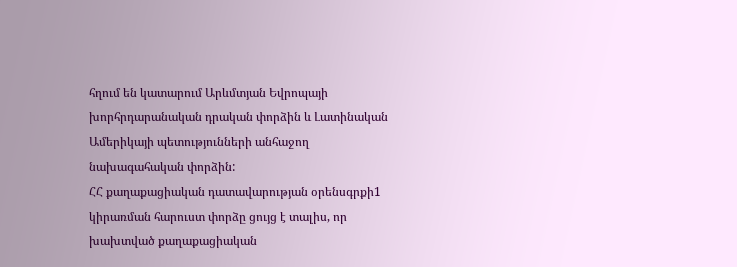հղում են կատարում Արևմտյան Եվրոպայի խորհրդարանական դրական փորձին և Լատինական Ամերիկայի պետությունների անհաջող նախագահական փորձին:
ՀՀ քաղաքացիական դատավարության օրենսգրքի1 կիրառման հարուստ փորձը ցույց է տալիս, որ խախտված քաղաքացիական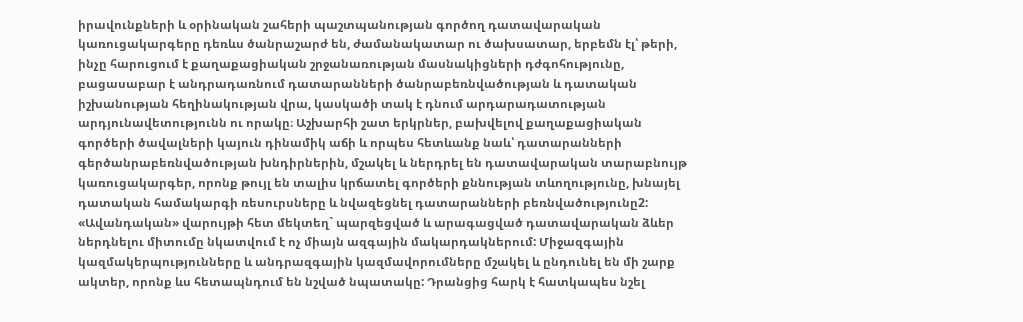իրավունքների և օրինական շահերի պաշտպանության գործող դատավարական կառուցակարգերը դեռևս ծանրաշարժ են, ժամանակատար ու ծախսատար, երբեմն էլ՝ թերի, ինչը հարուցում է քաղաքացիական շրջանառության մասնակիցների դժգոհությունը, բացասաբար է անդրադառնում դատարանների ծանրաբեռնվածության և դատական իշխանության հեղինակության վրա, կասկածի տակ է դնում արդարադատության արդյունավետությունն ու որակը։ Աշխարհի շատ երկրներ, բախվելով քաղաքացիական գործերի ծավալների կայուն դինամիկ աճի և որպես հետևանք նաև՝ դատարանների գերծանրաբեռնվածության խնդիրներին, մշակել և ներդրել են դատավարական տարաբնույթ կառուցակարգեր, որոնք թույլ են տալիս կրճատել գործերի քննության տևողությունը, խնայել դատական համակարգի ռեսուրսները և նվազեցնել դատարանների բեռնվածությունը2: «Ավանդական» վարույթի հետ մեկտեղ` պարզեցված և արագացված դատավարական ձևեր ներդնելու միտումը նկատվում է ոչ միայն ազգային մակարդակներում: Միջազգային կազմակերպությունները և անդրազգային կազմավորումները մշակել և ընդունել են մի շարք ակտեր, որոնք ևս հետապնդում են նշված նպատակը: Դրանցից հարկ է հատկապես նշել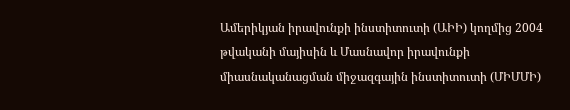Ամերիկյան իրավունքի ինստիտուտի (ԱԻԻ) կողմից 2004 թվականի մայիսին և Մասնավոր իրավունքի միասնականացման միջազգային ինստիտուտի (ՄԻՄՄԻ)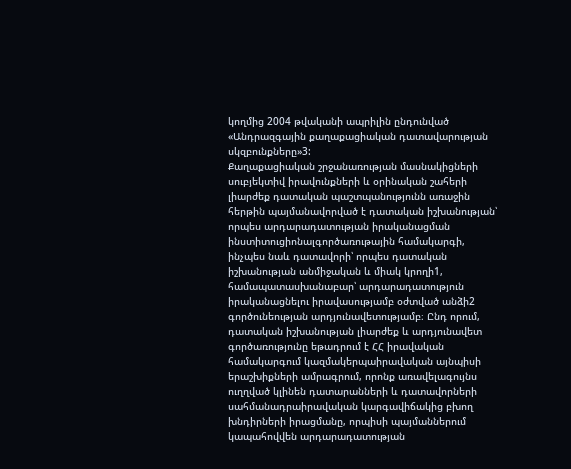կողմից 2004 թվականի ապրիլին ընդունված «Անդրազգային քաղաքացիական դատավարության սկզբունքները»3:
Քաղաքացիական շրջանառության մասնակիցների սուբյեկտիվ իրավունքների և օրինական շահերի լիարժեք դատական պաշտպանությունն առաջին հերթին պայմանավորված է դատական իշխանության՝ որպես արդարադատության իրականացման ինստիտուցիոնալգործառութային համակարգի, ինչպես նաև դատավորի՝ որպես դատական իշխանության անմիջական և միակ կրողի1, համապատասխանաբար՝ արդարադատություն իրականացնելու իրավասությամբ օժտված անձի2 գործունեության արդյունավետությամբ։ Ընդ որում, դատական իշխանության լիարժեք և արդյունավետ գործառությունը եթադրում է ՀՀ իրավական համակարգում կազմակերպաիրավական այնպիսի երաշխիքների ամրագրում, որոնք առավելագույնս ուղղված կլինեն դատարանների և դատավորների սահմանադրաիրավական կարգավիճակից բխող խնդիրների իրացմանը, որպիսի պայմաններում կապահովվեն արդարադատության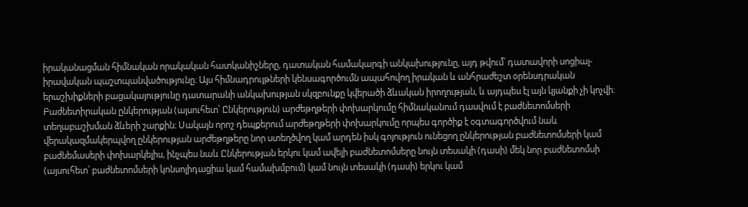իրականացման հիմնական որակական հատկանիշները, դատական համակարգի անկախությունը, այդ թվում՝ դատավորի սոցիալ-իրավական պաշտպանվածությունը։ Այս հիմնադրույթների կենսագործումն ապահովող իրական և անհրաժեշտ օրենսդրական երաշխիքների բացակայությունը դատարանի անկախության սկզբունքը կվերածի ձևական իրողության, և այդպես էլ այն կյանքի չի կոչվի։
Բաժնետիրական ընկերության (այսուհետ՝ Ընկերություն) արժեթղթերի փոխարկումը հիմնականում դասվում է բաժնետոմսերի տեղաբաշխման ձևերի շարքին։ Սակայն որոշ դեպքերում արժեթղթերի փոխարկումը որպես գործիք է օգտագործվում նաև վերակազմակերպվող ընկերության արժեթղթերը նոր ստեղծվող կամ արդեն իսկ գոյություն ունեցող ընկերության բաժնետոմսերի կամ բաժնեմասերի փոխարկելիս, ինչպես նաև Ընկերության երկու կամ ավելի բաժնետոմսերը նույն տեսակի (դասի) մեկ նոր բաժնետոմսի (այսուհետ՝ բաժնետոմսերի կոնսոլիդացիա կամ համախմբում) կամ նույն տեսակի (դասի) երկու կամ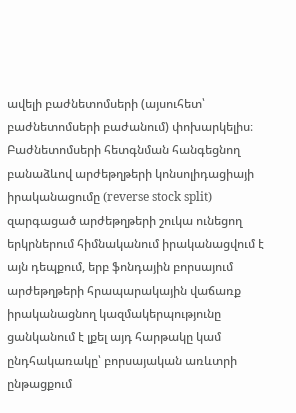ավելի բաժնետոմսերի (այսուհետ՝ բաժնետոմսերի բաժանում) փոխարկելիս։ Բաժնետոմսերի հետգնման հանգեցնող բանաձևով արժեթղթերի կոնսոլիդացիայի իրականացումը (reverse stock split) զարգացած արժեթղթերի շուկա ունեցող երկրներում հիմնականում իրականացվում է այն դեպքում, երբ ֆոնդային բորսայում արժեթղթերի հրապարակային վաճառք իրականացնող կազմակերպությունը ցանկանում է լքել այդ հարթակը կամ ընդհակառակը՝ բորսայական առևտրի ընթացքում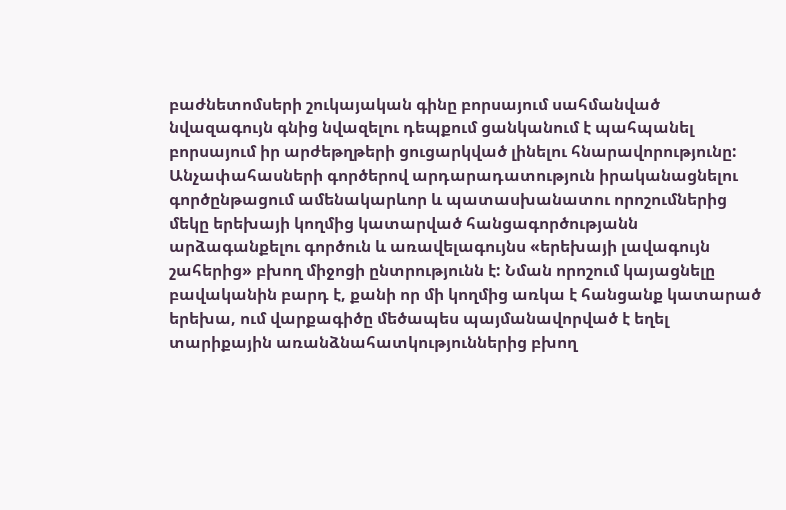բաժնետոմսերի շուկայական գինը բորսայում սահմանված նվազագույն գնից նվազելու դեպքում ցանկանում է պահպանել բորսայում իր արժեթղթերի ցուցարկված լինելու հնարավորությունը:
Անչափահասների գործերով արդարադատություն իրականացնելու գործընթացում ամենակարևոր և պատասխանատու որոշումներից մեկը երեխայի կողմից կատարված հանցագործությանն արձագանքելու գործուն և առավելագույնս «երեխայի լավագույն շահերից» բխող միջոցի ընտրությունն է: Նման որոշում կայացնելը բավականին բարդ է, քանի որ մի կողմից առկա է հանցանք կատարած երեխա, ում վարքագիծը մեծապես պայմանավորված է եղել տարիքային առանձնահատկություններից բխող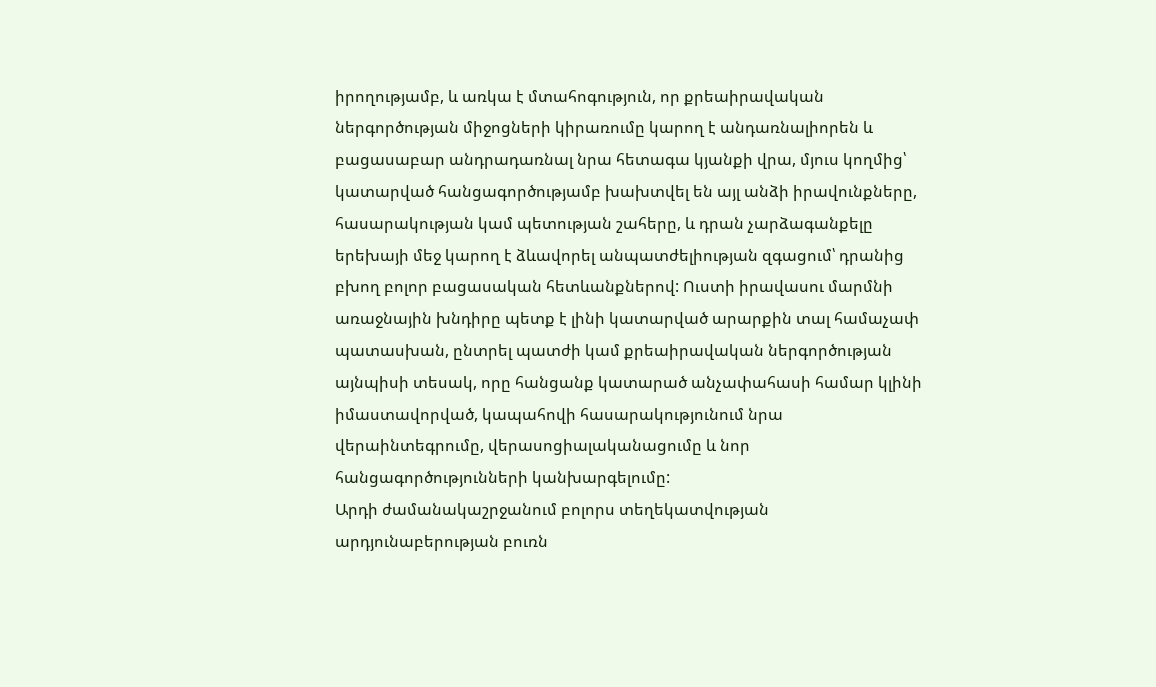իրողությամբ, և առկա է մտահոգություն, որ քրեաիրավական ներգործության միջոցների կիրառումը կարող է անդառնալիորեն և բացասաբար անդրադառնալ նրա հետագա կյանքի վրա, մյուս կողմից՝ կատարված հանցագործությամբ խախտվել են այլ անձի իրավունքները, հասարակության կամ պետության շահերը, և դրան չարձագանքելը երեխայի մեջ կարող է ձևավորել անպատժելիության զգացում՝ դրանից բխող բոլոր բացասական հետևանքներով: Ուստի իրավասու մարմնի առաջնային խնդիրը պետք է լինի կատարված արարքին տալ համաչափ պատասխան, ընտրել պատժի կամ քրեաիրավական ներգործության այնպիսի տեսակ, որը հանցանք կատարած անչափահասի համար կլինի իմաստավորված, կապահովի հասարակությունում նրա վերաինտեգրումը, վերասոցիալականացումը և նոր հանցագործությունների կանխարգելումը:
Արդի ժամանակաշրջանում բոլորս տեղեկատվության արդյունաբերության բուռն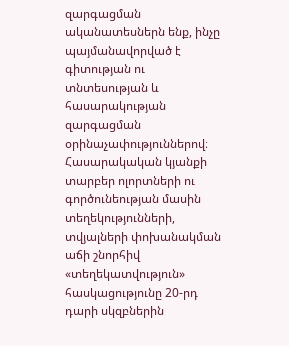զարգացման ականատեսներն ենք, ինչը պայմանավորված է գիտության ու տնտեսության և հասարակության զարգացման օրինաչափություններով։ Հասարակական կյանքի տարբեր ոլորտների ու գործունեության մասին տեղեկությունների, տվյալների փոխանակման աճի շնորհիվ «տեղեկատվություն» հասկացությունը 20-րդ դարի սկզբներին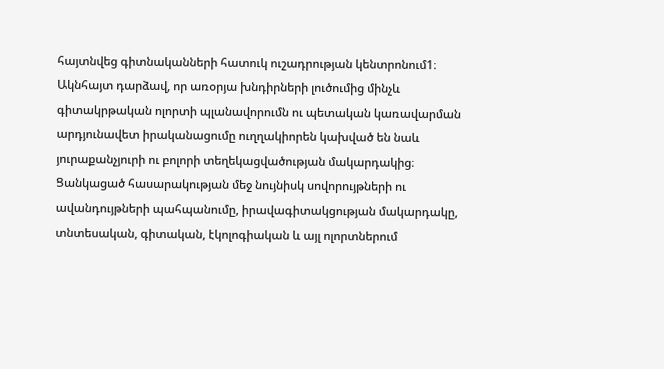հայտնվեց գիտնականների հատուկ ուշադրության կենտրոնում1։ Ակնհայտ դարձավ, որ առօրյա խնդիրների լուծումից մինչև գիտակրթական ոլորտի պլանավորումն ու պետական կառավարման արդյունավետ իրականացումը ուղղակիորեն կախված են նաև յուրաքանչյուրի ու բոլորի տեղեկացվածության մակարդակից։ Ցանկացած հասարակության մեջ նույնիսկ սովորույթների ու ավանդույթների պահպանումը, իրավագիտակցության մակարդակը, տնտեսական, գիտական, էկոլոգիական և այլ ոլորտներում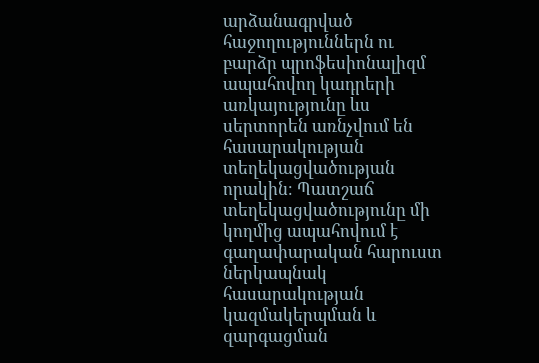արձանագրված հաջողություններն ու բարձր պրոֆեսիոնալիզմ ապահովող կադրերի առկայությունը ևս սերտորեն առնչվում են հասարակության տեղեկացվածության որակին։ Պատշաճ տեղեկացվածությունը մի կողմից ապահովում է գաղափարական հարուստ ներկապնակ հասարակության կազմակերպման և զարգացման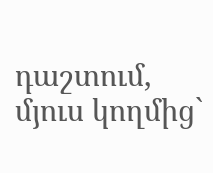դաշտում, մյուս կողմից`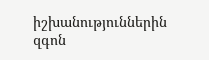իշխանություններին զգոն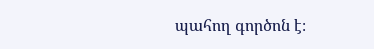պահող գործոն է։